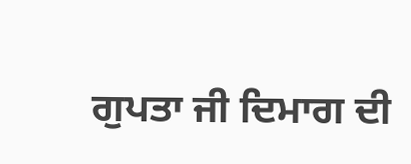ਗੁਪਤਾ ਜੀ ਦਿਮਾਗ ਦੀ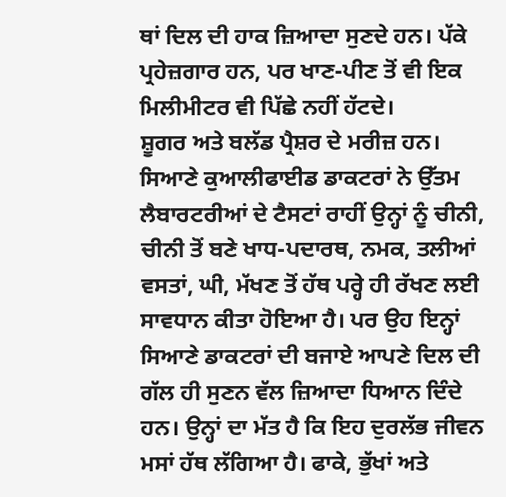ਥਾਂ ਦਿਲ ਦੀ ਹਾਕ ਜ਼ਿਆਦਾ ਸੁਣਦੇ ਹਨ। ਪੱਕੇ ਪ੍ਰਹੇਜ਼ਗਾਰ ਹਨ, ਪਰ ਖਾਣ-ਪੀਣ ਤੋਂ ਵੀ ਇਕ ਮਿਲੀਮੀਟਰ ਵੀ ਪਿੱਛੇ ਨਹੀਂ ਹੱਟਦੇ।
ਸ਼ੂਗਰ ਅਤੇ ਬਲੱਡ ਪ੍ਰੈਸ਼ਰ ਦੇ ਮਰੀਜ਼ ਹਨ। ਸਿਆਣੇ ਕੁਆਲੀਫਾਈਡ ਡਾਕਟਰਾਂ ਨੇ ਉੱਤਮ ਲੈਬਾਰਟਰੀਆਂ ਦੇ ਟੈਸਟਾਂ ਰਾਹੀਂ ਉਨ੍ਹਾਂ ਨੂੰ ਚੀਨੀ, ਚੀਨੀ ਤੋਂ ਬਣੇ ਖਾਧ-ਪਦਾਰਥ, ਨਮਕ, ਤਲੀਆਂ ਵਸਤਾਂ, ਘੀ, ਮੱਖਣ ਤੋਂ ਹੱਥ ਪਰ੍ਹੇ ਹੀ ਰੱਖਣ ਲਈ ਸਾਵਧਾਨ ਕੀਤਾ ਹੋਇਆ ਹੈ। ਪਰ ਉਹ ਇਨ੍ਹਾਂ ਸਿਆਣੇ ਡਾਕਟਰਾਂ ਦੀ ਬਜਾਏ ਆਪਣੇ ਦਿਲ ਦੀ ਗੱਲ ਹੀ ਸੁਣਨ ਵੱਲ ਜ਼ਿਆਦਾ ਧਿਆਨ ਦਿੰਦੇ ਹਨ। ਉਨ੍ਹਾਂ ਦਾ ਮੱਤ ਹੈ ਕਿ ਇਹ ਦੁਰਲੱਭ ਜੀਵਨ ਮਸਾਂ ਹੱਥ ਲੱਗਿਆ ਹੈ। ਫਾਕੇ, ਭੁੱਖਾਂ ਅਤੇ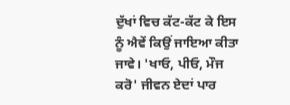ਦੁੱਖਾਂ ਵਿਚ ਕੱਟ-ਕੱਟ ਕੇ ਇਸ ਨੂੰ ਐਵੇਂ ਕਿਉਂ ਜਾਇਆ ਕੀਤਾ ਜਾਵੇ। 'ਖਾਓ, ਪੀਓ, ਮੌਜ ਕਰੋ' ਜੀਵਨ ਏਦਾਂ ਪਾਰ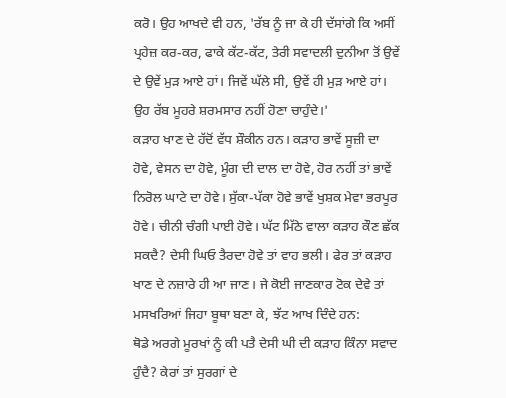ਕਰੋ। ਉਹ ਆਖਦੇ ਵੀ ਹਨ, 'ਰੱਬ ਨੂੰ ਜਾ ਕੇ ਹੀ ਦੱਸਾਂਗੇ ਕਿ ਅਸੀਂ ਪ੍ਰਹੇਜ਼ ਕਰ-ਕਰ, ਫਾਕੇ ਕੱਟ-ਕੱਟ, ਤੇਰੀ ਸਵਾਦਲੀ ਦੁਨੀਆ ਤੋਂ ਉਵੇਂ ਦੇ ਉਵੇਂ ਮੁੜ ਆਏ ਹਾਂ। ਜਿਵੇਂ ਘੱਲੇ ਸੀ, ਉਵੇਂ ਹੀ ਮੁੜ ਆਏ ਹਾਂ। ਉਹ ਰੱਬ ਮੂਹਰੇ ਸ਼ਰਮਸਾਰ ਨਹੀਂ ਹੋਣਾ ਚਾਹੁੰਦੇ।'
ਕੜਾਹ ਖਾਣ ਦੇ ਹੱਦੋਂ ਵੱਧ ਸ਼ੌਕੀਨ ਹਨ। ਕੜਾਹ ਭਾਵੇਂ ਸੂਜ਼ੀ ਦਾ ਹੋਵੇ, ਵੇਸਨ ਦਾ ਹੋਵੇ, ਮੂੰਗ ਦੀ ਦਾਲ ਦਾ ਹੋਵੇ, ਹੋਰ ਨਹੀਂ ਤਾਂ ਭਾਵੇਂ ਨਿਰੋਲ ਘਾਟੇ ਦਾ ਹੋਵੇ। ਸੁੱਕਾ-ਪੱਕਾ ਹੋਵੇ ਭਾਵੇਂ ਖੁਸ਼ਕ ਮੇਵਾ ਭਰਪੂਰ ਹੋਵੇ। ਚੀਨੀ ਚੰਗੀ ਪਾਈ ਹੋਵੇ। ਘੱਟ ਮਿੱਠੇ ਵਾਲਾ ਕੜਾਹ ਕੌਣ ਛੱਕ ਸਕਦੈ? ਦੇਸੀ ਘਿਓ ਤੈਰਦਾ ਹੋਵੇ ਤਾਂ ਵਾਹ ਭਲੀ। ਫੇਰ ਤਾਂ ਕੜਾਹ ਖਾਣ ਦੇ ਨਜ਼ਾਰੇ ਹੀ ਆ ਜਾਣ। ਜੇ ਕੋਈ ਜਾਣਕਾਰ ਟੋਕ ਦੇਵੇ ਤਾਂ ਮਸਖਰਿਆਂ ਜਿਹਾ ਬੂਥਾ ਬਣਾ ਕੇ, ਝੱਟ ਆਖ ਦਿੰਦੇ ਹਨ:
ਥੋਡੇ ਅਰਗੇ ਮੂਰਖਾਂ ਨੂੰ ਕੀ ਪਤੈ ਦੇਸੀ ਘੀ ਦੀ ਕੜਾਹ ਕਿੰਨਾ ਸਵਾਦ ਹੁੰਦੈ? ਕੇਰਾਂ ਤਾਂ ਸੁਰਗਾਂ ਦੇ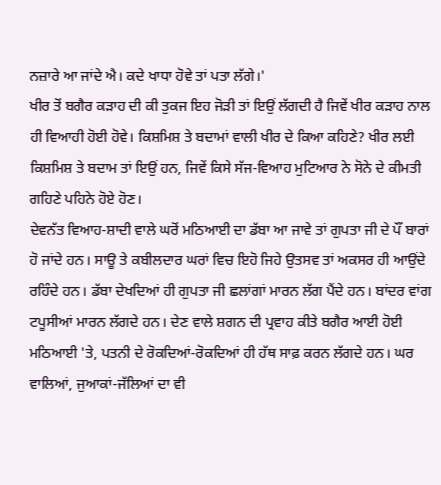ਨਜ਼ਾਰੇ ਆ ਜਾਂਦੇ ਐ। ਕਦੇ ਖਾਧਾ ਹੋਵੇ ਤਾਂ ਪਤਾ ਲੱਗੇ।'
ਖੀਰ ਤੋਂ ਬਗੈਰ ਕੜਾਹ ਦੀ ਕੀ ਤੁਕਜ ਇਹ ਜੋੜੀ ਤਾਂ ਇਉਂ ਲੱਗਦੀ ਹੈ ਜਿਵੇਂ ਖੀਰ ਕੜਾਹ ਨਾਲ ਹੀ ਵਿਆਹੀ ਹੋਈ ਹੋਵੇ। ਕਿਸ਼ਮਿਸ਼ ਤੇ ਬਦਾਮਾਂ ਵਾਲੀ ਖੀਰ ਦੇ ਕਿਆ ਕਹਿਣੇ? ਖੀਰ ਲਈ ਕਿਸ਼ਮਿਸ਼ ਤੇ ਬਦਾਮ ਤਾਂ ਇਉਂ ਹਨ, ਜਿਵੇਂ ਕਿਸੇ ਸੱਜ-ਵਿਆਹ ਮੁਟਿਆਰ ਨੇ ਸੋਨੇ ਦੇ ਕੀਮਤੀ ਗਹਿਣੇ ਪਹਿਨੇ ਹੋਏ ਹੋਣ।
ਦੇਵਨੱਤ ਵਿਆਹ-ਸ਼ਾਦੀ ਵਾਲੇ ਘਰੋਂ ਮਠਿਆਈ ਦਾ ਡੱਬਾ ਆ ਜਾਵੇ ਤਾਂ ਗੁਪਤਾ ਜੀ ਦੇ ਪੌਂ ਬਾਰਾਂ ਹੋ ਜਾਂਦੇ ਹਨ। ਸਾਊ ਤੇ ਕਬੀਲਦਾਰ ਘਰਾਂ ਵਿਚ ਇਹੋ ਜਿਹੇ ਉਤਸਵ ਤਾਂ ਅਕਸਰ ਹੀ ਆਉਂਦੇ ਰਹਿੰਦੇ ਹਨ। ਡੱਬਾ ਦੇਖਦਿਆਂ ਹੀ ਗੁਪਤਾ ਜੀ ਛਲਾਂਗਾਂ ਮਾਰਨ ਲੱਗ ਪੈਂਦੇ ਹਨ। ਬਾਂਦਰ ਵਾਂਗ ਟਪੂਸੀਆਂ ਮਾਰਨ ਲੱਗਦੇ ਹਨ। ਦੇਣ ਵਾਲੇ ਸ਼ਗਨ ਦੀ ਪ੍ਰਵਾਹ ਕੀਤੇ ਬਗੈਰ ਆਈ ਹੋਈ ਮਠਿਆਈ 'ਤੇ, ਪਤਨੀ ਦੇ ਰੋਕਦਿਆਂ-ਰੋਕਦਿਆਂ ਹੀ ਹੱਥ ਸਾਫ਼ ਕਰਨ ਲੱਗਦੇ ਹਨ। ਘਰ ਵਾਲਿਆਂ, ਜੁਆਕਾਂ-ਜੱਲਿਆਂ ਦਾ ਵੀ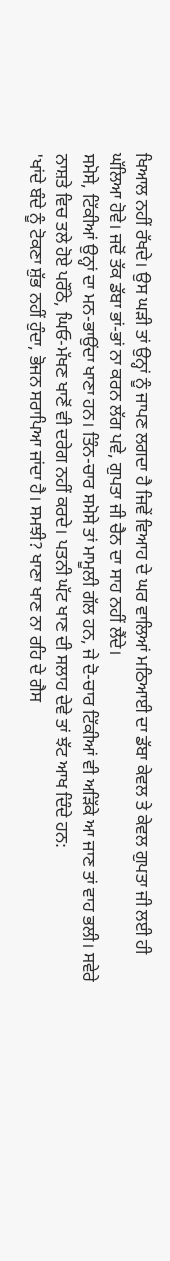ਖਿਆਲ ਨਹੀਂ ਰੱਖਦੇ। ਉਸ ਘੜੀ ਤਾਂ ਉਨ੍ਹਾਂ ਨੂੰ ਜਾਪਣ ਲਗਦਾ ਹੈ ਜਿਵੇਂ ਵਿਆਹ ਦੇ ਘਰ ਵਾਲਿਆਂ ਮਠਿਆਈ ਦਾ ਡੱਬਾ ਕੇਵਲ ਤੇ ਕੇਵਲ ਗੁਪਤਾ ਜੀ ਲਈ ਹੀ ਘੱਲਿਆ ਹੋਵੇ। ਜਦੋਂ ਤੱਕ ਡੱਬਾ ਭਾਂ-ਭਾਂ ਨਾ ਕਰਨ ਲੱਗ ਪਵੇ, ਗੁਪਤਾ ਜੀ ਚੈਨ ਦਾ ਸਾਹ ਨਹੀਂ ਲੈਂਦੇ।
ਸਮੋਸੇ, ਟਿੱਕੀਆਂ ਉਨ੍ਹਾਂ ਦਾ ਮਨ-ਭਾਉਂਦਾ ਖਾਣਾ ਹਨ। ਤਿੰਨ-ਚਾਰ ਸਮੋਸੇ ਤਾਂ ਮਾਮੂਲੀ ਗੱਲ ਹਨ, ਜੇ ਦੋ-ਚਾਰ ਟਿੱਕੀਆਂ ਵੀ ਅੜਿੱਕੇ ਆ ਜਾਣ ਤਾਂ ਵਾਹ ਭਲੀ। ਸਵੇਰੇ ਨਾਸ਼ਤੇ ਵਿਚ ਤਲੇ ਹੋਏ ਪਰੌਂਠੇ, ਘਿਓ-ਮੱਖਣ ਖਾਣੋਂ ਵੀ ਦਰੇਗ ਨਹੀਂ ਕਰਦੇ। ਪਤਨੀ ਘੱਟ ਖਾਣ ਦੀ ਸਲਾਹ ਦੇਵੇ ਤਾਂ ਝੱਟ ਆਖ ਦਿੰਦੇ ਹਨ:
'ਖਾਂਦੇ ਬੰਦੇ ਨੂੰ ਟੋਕਣਾ ਸ਼ੁੱਭ ਨਹੀਂ ਹੁੰਦਾ, ਭੋਜਨ ਸਰਾਪਿਆ ਜਾਂਦਾ ਹੈ। ਸਮਝੀ? ਖਾਣਾ ਖਾਣ ਨਾ ਰਹਿ ਦੇ ਗੈਸ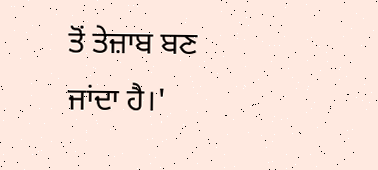ਤੋਂ ਤੇਜ਼ਾਬ ਬਣ ਜਾਂਦਾ ਹੈ।'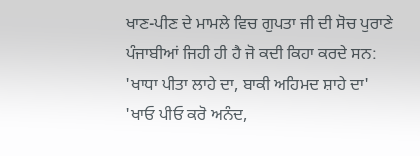ਖਾਣ-ਪੀਣ ਦੇ ਮਾਮਲੇ ਵਿਚ ਗੁਪਤਾ ਜੀ ਦੀ ਸੋਚ ਪੁਰਾਣੇ ਪੰਜਾਬੀਆਂ ਜਿਹੀ ਹੀ ਹੈ ਜੋ ਕਦੀ ਕਿਹਾ ਕਰਦੇ ਸਨ:
'ਖਾਧਾ ਪੀਤਾ ਲਾਹੇ ਦਾ, ਬਾਕੀ ਅਹਿਮਦ ਸ਼ਾਹੇ ਦਾ'
'ਖਾਓ ਪੀਓ ਕਰੋ ਅਨੰਦ,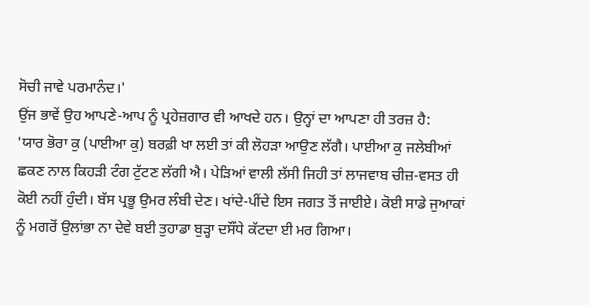ਸੋਚੀ ਜਾਵੇ ਪਰਮਾਨੰਦ।'
ਉਂਜ ਭਾਵੇਂ ਉਹ ਆਪਣੇ-ਆਪ ਨੂੰ ਪ੍ਰਹੇਜ਼ਗਾਰ ਵੀ ਆਖਦੇ ਹਨ। ਉਨ੍ਹਾਂ ਦਾ ਆਪਣਾ ਹੀ ਤਰਜ਼ ਹੈ:
'ਯਾਰ ਭੋਰਾ ਕੁ (ਪਾਈਆ ਕੁ) ਬਰਫ਼ੀ ਖਾ ਲਈ ਤਾਂ ਕੀ ਲੋਹੜਾ ਆਉਣ ਲੱਗੈ। ਪਾਈਆ ਕੁ ਜਲੇਬੀਆਂ ਛਕਣ ਨਾਲ ਕਿਹੜੀ ਟੰਗ ਟੁੱਟਣ ਲੱਗੀ ਐ। ਪੇੜਿਆਂ ਵਾਲੀ ਲੱਸੀ ਜਿਹੀ ਤਾਂ ਲਾਜਵਾਬ ਚੀਜ਼-ਵਸਤ ਹੀ ਕੋਈ ਨਹੀਂ ਹੁੰਦੀ। ਬੱਸ ਪ੍ਰਭੂ ਉਮਰ ਲੰਬੀ ਦੇਣ। ਖਾਂਦੇ-ਪੀਂਦੇ ਇਸ ਜਗਤ ਤੋਂ ਜਾਈਏ। ਕੋਈ ਸਾਡੇ ਜੁਆਕਾਂ ਨੂੰ ਮਗਰੋਂ ਉਲਾਂਭਾ ਨਾ ਦੇਵੇ ਬਈ ਤੁਹਾਡਾ ਬੁੜ੍ਹਾ ਦਸੌਂਧੇ ਕੱਟਦਾ ਈ ਮਰ ਗਿਆ।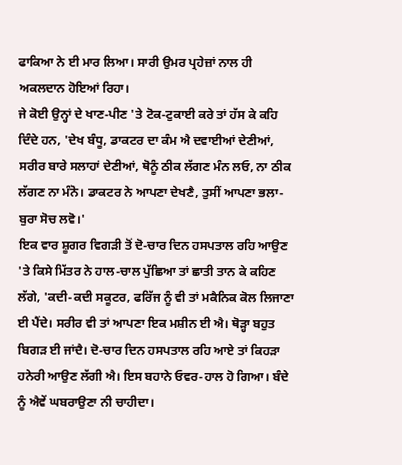ਫਾਕਿਆ ਨੇ ਈ ਮਾਰ ਲਿਆ। ਸਾਰੀ ਉਮਰ ਪ੍ਰਹੇਜ਼ਾਂ ਨਾਲ ਹੀ ਅਕਲਦਾਨ ਹੋਇਆਂ ਰਿਹਾ।
ਜੇ ਕੋਈ ਉਨ੍ਹਾਂ ਦੇ ਖਾਣ-ਪੀਣ 'ਤੇ ਟੋਕ-ਟੁਕਾਈ ਕਰੇ ਤਾਂ ਹੱਸ ਕੇ ਕਹਿ ਦਿੰਦੇ ਹਨ, 'ਦੇਖ ਬੰਧੂ, ਡਾਕਟਰ ਦਾ ਕੰਮ ਐ ਦਵਾਈਆਂ ਦੇਣੀਆਂ, ਸਰੀਰ ਬਾਰੇ ਸਲਾਹਾਂ ਦੇਣੀਆਂ, ਥੋਨੂੰ ਠੀਕ ਲੱਗਣ ਮੰਨ ਲਓ, ਨਾ ਠੀਕ ਲੱਗਣ ਨਾ ਮੰਨੋ। ਡਾਕਟਰ ਨੇ ਆਪਣਾ ਦੇਖਣੈ, ਤੁਸੀਂ ਆਪਣਾ ਭਲਾ-ਬੁਰਾ ਸੋਚ ਲਵੋ।'
ਇਕ ਵਾਰ ਸ਼ੂਗਰ ਵਿਗੜੀ ਤੋਂ ਦੋ-ਚਾਰ ਦਿਨ ਹਸਪਤਾਲ ਰਹਿ ਆਉਣ 'ਤੇ ਕਿਸੇ ਮਿੱਤਰ ਨੇ ਹਾਲ-ਚਾਲ ਪੁੱਛਿਆ ਤਾਂ ਛਾਤੀ ਤਾਨ ਕੇ ਕਹਿਣ ਲੱਗੇ, 'ਕਦੀ-ਕਦੀ ਸਕੂਟਰ, ਫਰਿੱਜ ਨੂੰ ਵੀ ਤਾਂ ਮਕੈਨਿਕ ਕੋਲ ਲਿਜਾਣਾ ਈ ਪੈਂਦੇ। ਸਰੀਰ ਵੀ ਤਾਂ ਆਪਣਾ ਇਕ ਮਸ਼ੀਨ ਈ ਐ। ਥੋੜ੍ਹਾ ਬਹੁਤ ਬਿਗੜ ਈ ਜਾਂਦੈ। ਦੋ-ਚਾਰ ਦਿਨ ਹਸਪਤਾਲ ਰਹਿ ਆਏ ਤਾਂ ਕਿਹੜਾ ਹਨੇਰੀ ਆਉਣ ਲੱਗੀ ਐ। ਇਸ ਬਹਾਨੇ ਓਵਰ-ਹਾਲ ਹੋ ਗਿਆ। ਬੰਦੇ ਨੂੰ ਐਵੇਂ ਘਬਰਾਉਣਾ ਨੀ ਚਾਹੀਦਾ।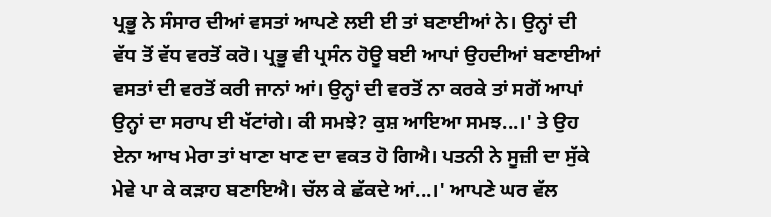ਪ੍ਰਭੂ ਨੇ ਸੰਸਾਰ ਦੀਆਂ ਵਸਤਾਂ ਆਪਣੇ ਲਈ ਈ ਤਾਂ ਬਣਾਈਆਂ ਨੇ। ਉਨ੍ਹਾਂ ਦੀ ਵੱਧ ਤੋਂ ਵੱਧ ਵਰਤੋਂ ਕਰੋ। ਪ੍ਰਭੂ ਵੀ ਪ੍ਰਸੰਨ ਹੋਊ ਬਈ ਆਪਾਂ ਉਹਦੀਆਂ ਬਣਾਈਆਂ ਵਸਤਾਂ ਦੀ ਵਰਤੋਂ ਕਰੀ ਜਾਨਾਂ ਆਂ। ਉਨ੍ਹਾਂ ਦੀ ਵਰਤੋਂ ਨਾ ਕਰਕੇ ਤਾਂ ਸਗੋਂ ਆਪਾਂ ਉਨ੍ਹਾਂ ਦਾ ਸਰਾਪ ਈ ਖੱਟਾਂਗੇ। ਕੀ ਸਮਝੇ? ਕੁਸ਼ ਆਇਆ ਸਮਝ...।' ਤੇ ਉਹ ਏਨਾ ਆਖ ਮੇਰਾ ਤਾਂ ਖਾਣਾ ਖਾਣ ਦਾ ਵਕਤ ਹੋ ਗਿਐ। ਪਤਨੀ ਨੇ ਸੂਜ਼ੀ ਦਾ ਸੁੱਕੇ ਮੇਵੇ ਪਾ ਕੇ ਕੜਾਹ ਬਣਾਇਐ। ਚੱਲ ਕੇ ਛੱਕਦੇ ਆਂ...।' ਆਪਣੇ ਘਰ ਵੱਲ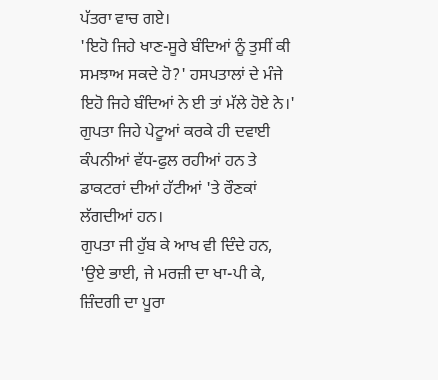ਪੱਤਰਾ ਵਾਚ ਗਏ।
'ਇਹੋ ਜਿਹੇ ਖਾਣ-ਸੂਰੇ ਬੰਦਿਆਂ ਨੂੰ ਤੁਸੀਂ ਕੀ ਸਮਝਾਅ ਸਕਦੇ ਹੋ?' ਹਸਪਤਾਲਾਂ ਦੇ ਮੰਜੇ ਇਹੋ ਜਿਹੇ ਬੰਦਿਆਂ ਨੇ ਈ ਤਾਂ ਮੱਲੇ ਹੋਏ ਨੇ।' ਗੁਪਤਾ ਜਿਹੇ ਪੇਟੂਆਂ ਕਰਕੇ ਹੀ ਦਵਾਈ ਕੰਪਨੀਆਂ ਵੱਧ-ਫੁਲ ਰਹੀਆਂ ਹਨ ਤੇ ਡਾਕਟਰਾਂ ਦੀਆਂ ਹੱਟੀਆਂ 'ਤੇ ਰੌਣਕਾਂ ਲੱਗਦੀਆਂ ਹਨ।
ਗੁਪਤਾ ਜੀ ਹੁੱਬ ਕੇ ਆਖ ਵੀ ਦਿੰਦੇ ਹਨ, 'ਉਏ ਭਾਈ, ਜੇ ਮਰਜ਼ੀ ਦਾ ਖਾ-ਪੀ ਕੇ, ਜ਼ਿੰਦਗੀ ਦਾ ਪੂਰਾ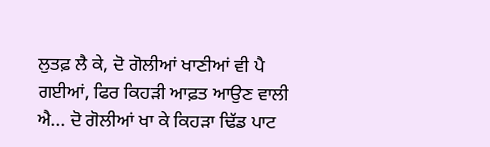ਲੁਤਫ਼ ਲੈ ਕੇ, ਦੋ ਗੋਲੀਆਂ ਖਾਣੀਆਂ ਵੀ ਪੈ ਗਈਆਂ, ਫਿਰ ਕਿਹੜੀ ਆਫ਼ਤ ਆਉਣ ਵਾਲੀ ਐ... ਦੋ ਗੋਲੀਆਂ ਖਾ ਕੇ ਕਿਹੜਾ ਢਿੱਡ ਪਾਟ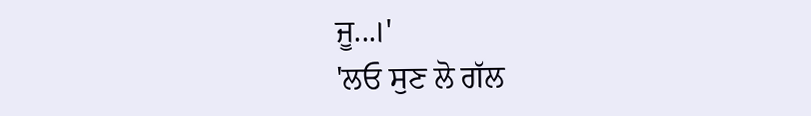ਜੂ...।'
'ਲਓ ਸੁਣ ਲੋ ਗੱਲ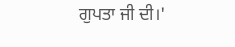ਗੁਪਤਾ ਜੀ ਦੀ।'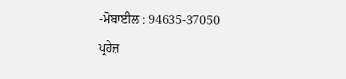-ਮੋਬਾਈਲ : 94635-37050
ਪ੍ਰਹੇਜ਼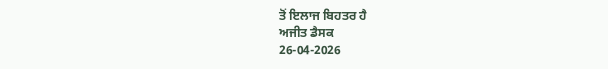ਤੋਂ ਇਲਾਜ ਬਿਹਤਰ ਹੈ
ਅਜੀਤ ਡੈਸਕ
26-04-2026